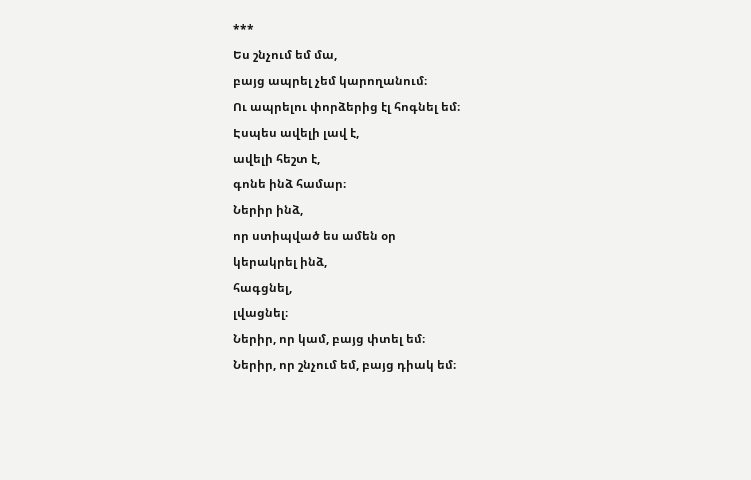***
Ես շնչում եմ մա,
բայց ապրել չեմ կարողանում։
Ու ապրելու փորձերից էլ հոգնել եմ։
Էսպես ավելի լավ է,
ավելի հեշտ է,
գոնե ինձ համար։
Ներիր ինձ,
որ ստիպված ես ամեն օր
կերակրել ինձ,
հագցնել,
լվացնել։
Ներիր, որ կամ, բայց փտել եմ։
Ներիր, որ շնչում եմ, բայց դիակ եմ։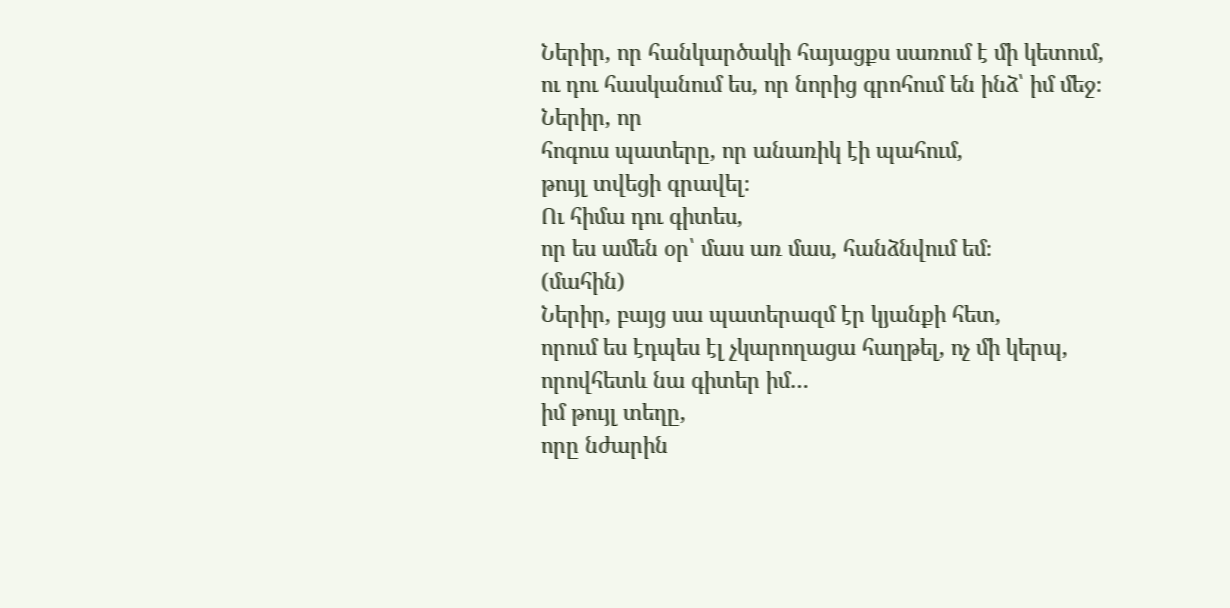Ներիր, որ հանկարծակի հայացքս սառում է մի կետում,
ու դու հասկանում ես, որ նորից գրոհում են ինձ՝ իմ մեջ։
Ներիր, որ
հոգուս պատերը, որ անառիկ էի պահում,
թույլ տվեցի գրավել։
Ու հիմա դու գիտես,
որ ես ամեն օր՝ մաս առ մաս, հանձնվում եմ։
(մահին)
Ներիր, բայց սա պատերազմ էր կյանքի հետ,
որում ես էդպես էլ չկարողացա հաղթել, ոչ մի կերպ,
որովհետև նա գիտեր իմ…
իմ թույլ տեղը,
որը նժարին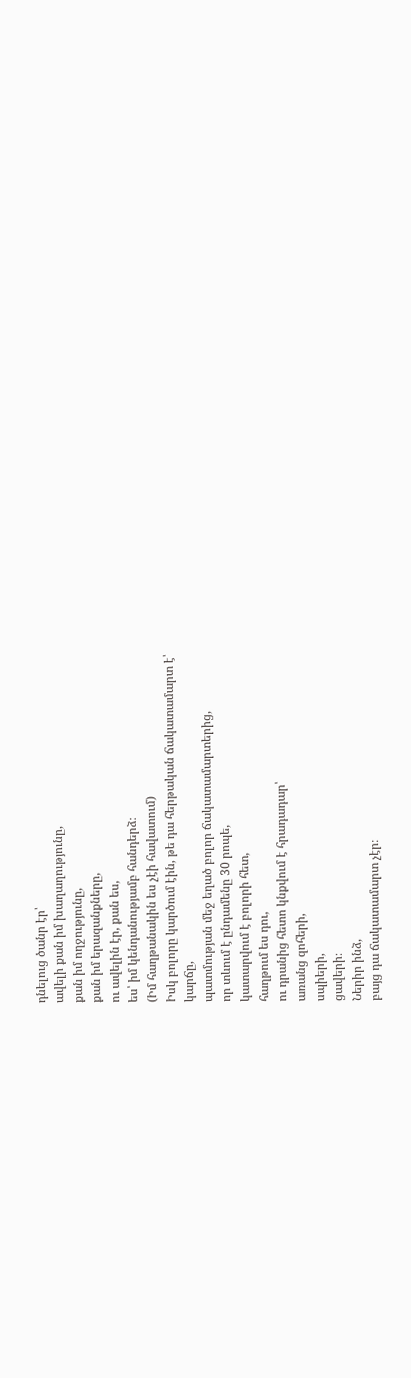դնելուց ծանր էր՝
ավելի քան իմ խաղաղությունը,
քան իմ ողջությունը,
քան իմ երազանքները,
ու ավելին էր, քան ես,
ես՝ իմ կենդանությամբ հանդերձ։
(Իմ հաղթանակին ես չէի հավատում)
Իսկ բոլորը կարծում էին, թե դա հերթական ճակատամարտ է՝
կարճը,
պատմության մեջ եղած բոլոր ճակատամարտերից,
որ տևում է ընդամենը 30 րոպե,
կատարվում է բոլորի հետ,
հաղթում ես դու,
ու դրանից հետո կնքվում է հրադադար՝
առանց զոհերի,
սպիերի,
ցավերի։
Ներիր ինձ,
բայց դա ճակատամարտ չէր։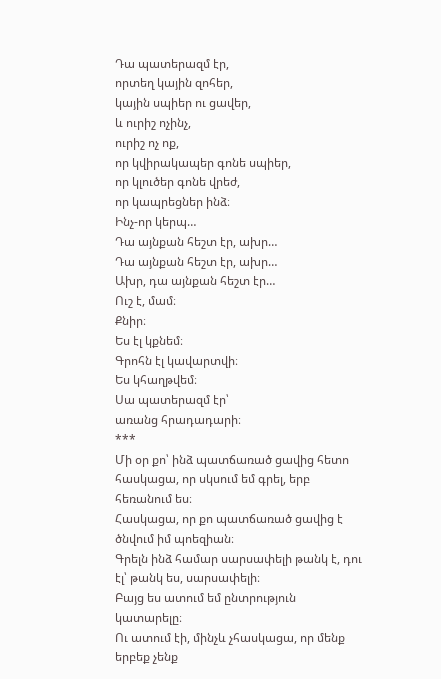Դա պատերազմ էր,
որտեղ կային զոհեր,
կային սպիեր ու ցավեր,
և ուրիշ ոչինչ,
ուրիշ ոչ ոք,
որ կվիրակապեր գոնե սպիեր,
որ կլուծեր գոնե վրեժ,
որ կապրեցներ ինձ։
Ինչ-որ կերպ…
Դա այնքան հեշտ էր, ախր…
Դա այնքան հեշտ էր, ախր…
Ախր, դա այնքան հեշտ էր…
Ուշ է, մամ։
Քնիր։
Ես էլ կքնեմ։
Գրոհն էլ կավարտվի։
Ես կհաղթվեմ։
Սա պատերազմ էր՝
առանց հրադադարի։
***
Մի օր քո՝ ինձ պատճառած ցավից հետո
հասկացա, որ սկսում եմ գրել, երբ հեռանում ես։
Հասկացա, որ քո պատճառած ցավից է ծնվում իմ պոեզիան։
Գրելն ինձ համար սարսափելի թանկ է, դու էլ՝ թանկ ես, սարսափելի։
Բայց ես ատում եմ ընտրություն կատարելը։
Ու ատում էի, մինչև չհասկացա, որ մենք երբեք չենք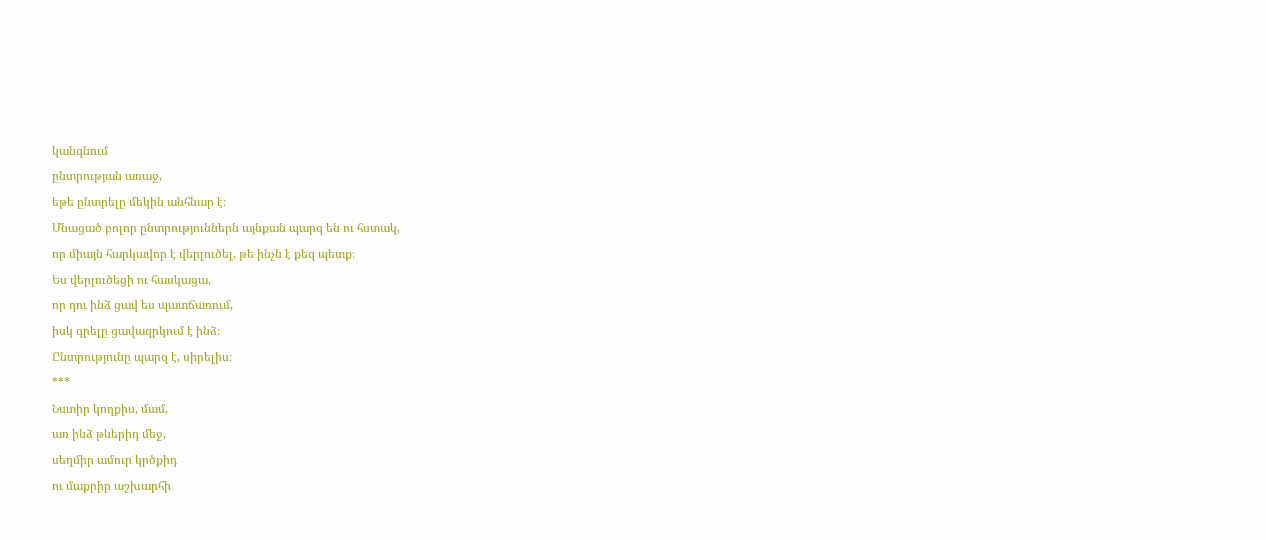կանգնում
ընտրության առաջ,
եթե ընտրելը մեկին անհնար է։
Մնացած բոլոր ընտրություններն այնքան պարզ են ու հստակ,
որ միայն հարկավոր է վերլուծել, թե ինչն է քեզ պետք։
Ես վերլուծեցի ու հասկացա,
որ դու ինձ ցավ ես պատճառում,
իսկ գրելը ցավազրկում է ինձ։
Ընտրությունը պարզ է, սիրելիս։
***
Նստիր կողքիս, մամ,
առ ինձ թևերիդ մեջ,
սեղմիր ամուր կրծքիդ
ու մաքրիր աշխարհի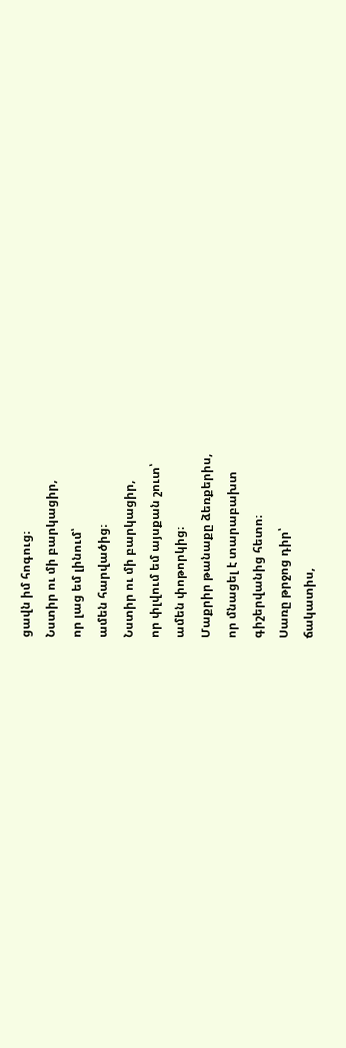ցավն իմ հոգուց։
Նստիր ու մի բարկացիր,
որ լաց եմ լինում՝
ամեն հարվածից։
Նստիր ու մի բարկացիր,
որ փլվում եմ այսքան շուտ՝
ամեն փոթորկից։
Մաքրիր թանաքը ձեռքերիս,
որ մնացել է տարաբախտ
գիշերվանից հետո։
Սառը թրջոց դիր՝
ճակատիս,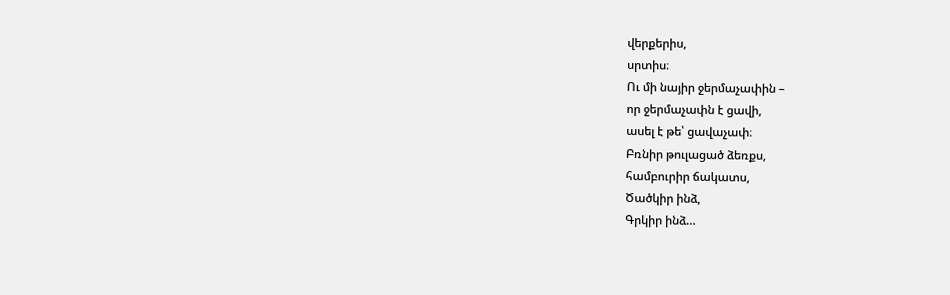վերքերիս,
սրտիս։
Ու մի նայիր ջերմաչափին –
որ ջերմաչափն է ցավի,
ասել է թե՝ ցավաչափ։
Բռնիր թուլացած ձեռքս,
համբուրիր ճակատս,
Ծածկիր ինձ,
Գրկիր ինձ…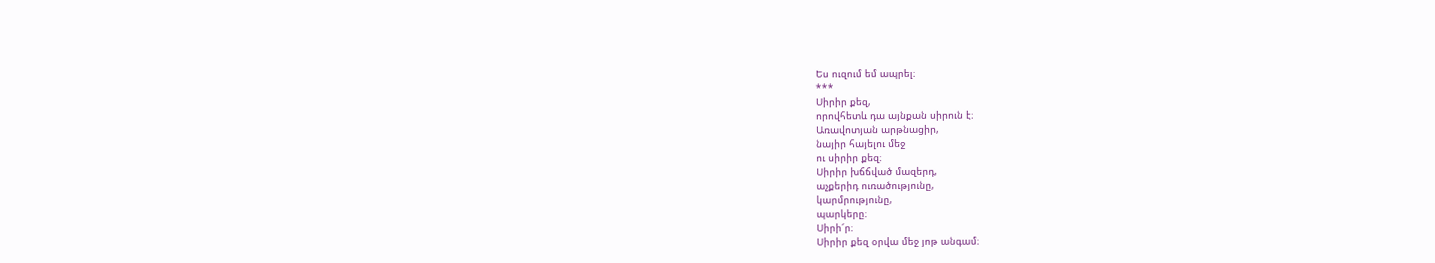Ես ուզում եմ ապրել։
***
Սիրիր քեզ,
որովհետև դա այնքան սիրուն է։
Առավոտյան արթնացիր,
նայիր հայելու մեջ
ու սիրիր քեզ։
Սիրիր խճճված մազերդ,
աչքերիդ ուռածությունը,
կարմրությունը,
պարկերը։
Սիրի՜ր։
Սիրիր քեզ օրվա մեջ յոթ անգամ։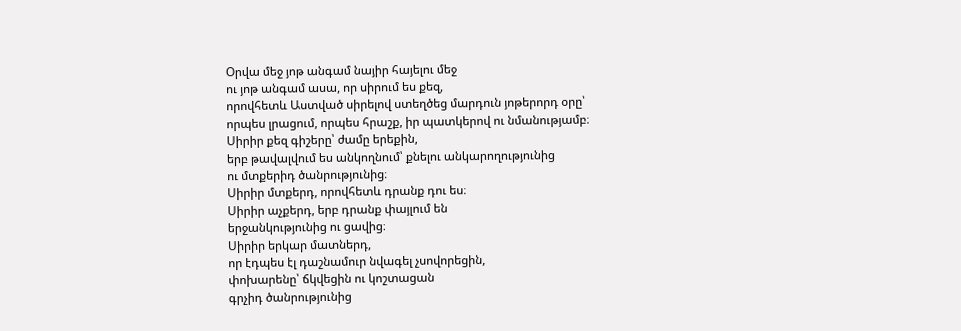Օրվա մեջ յոթ անգամ նայիր հայելու մեջ
ու յոթ անգամ ասա, որ սիրում ես քեզ,
որովհետև Աստված սիրելով ստեղծեց մարդուն յոթերորդ օրը՝
որպես լրացում, որպես հրաշք, իր պատկերով ու նմանությամբ։
Սիրիր քեզ գիշերը՝ ժամը երեքին,
երբ թավալվում ես անկողնում՝ քնելու անկարողությունից
ու մտքերիդ ծանրությունից։
Սիրիր մտքերդ, որովհետև դրանք դու ես։
Սիրիր աչքերդ, երբ դրանք փայլում են
երջանկությունից ու ցավից։
Սիրիր երկար մատներդ,
որ էդպես էլ դաշնամուր նվագել չսովորեցին,
փոխարենը՝ ճկվեցին ու կոշտացան
գրչիդ ծանրությունից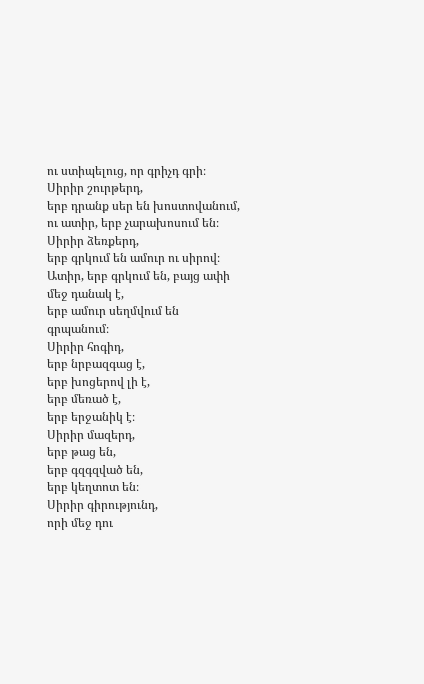ու ստիպելուց, որ գրիչդ գրի։
Սիրիր շուրթերդ,
երբ դրանք սեր են խոստովանում,
ու ատիր, երբ չարախոսում են։
Սիրիր ձեռքերդ,
երբ գրկում են ամուր ու սիրով։
Ատիր, երբ գրկում են, բայց ափի մեջ դանակ է,
երբ ամուր սեղմվում են գրպանում։
Սիրիր հոգիդ,
երբ նրբազգաց է,
երբ խոցերով լի է,
երբ մեռած է,
երբ երջանիկ է։
Սիրիր մազերդ,
երբ թաց են,
երբ գզգզված են,
երբ կեղտոտ են։
Սիրիր գիրությունդ,
որի մեջ դու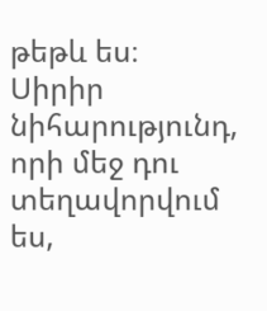թեթև ես։
Սիրիր նիհարությունդ,
որի մեջ դու տեղավորվում ես,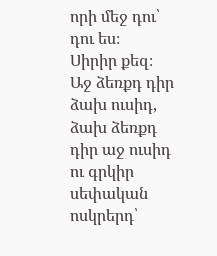որի մեջ դու՝ դու ես։
Սիրիր քեզ։
Աջ ձեռքդ դիր ձախ ուսիդ,
ձախ ձեռքդ դիր աջ ուսիդ
ու գրկիր սեփական ոսկրերդ՝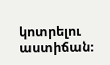կոտրելու աստիճան։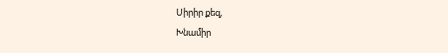Սիրիր քեզ,
Խնամիր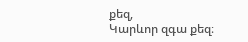քեզ,
Կարևոր զգա քեզ։